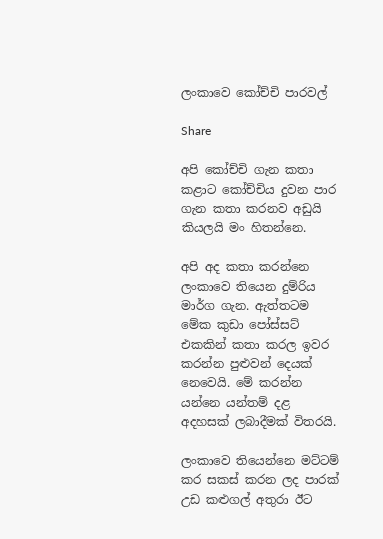ලංකාවෙ කෝච්චි පාරවල්

Share

අපි කෝච්චි ගැන කතා කළාට කෝච්චිය දුවන පාර ගැන කතා කරනව අඩුයි කියලයි මං හිතන්නෙ.

අපි අද කතා කරන්නෙ ලංකාවෙ තියෙන දුම්රිය මාර්ග ගැන. ඇත්තටම මේක කුඩා පෝස්සට් එකකින් කතා කරල ඉවර කරන්න පුළුවන් දෙයක් නෙවෙයි. මේ කරන්න යන්නෙ යන්තම් දළ අදහසක් ලබාදීමක් විතරයි.

ලංකාවෙ තියෙන්නෙ මට්ටම් කර සකස් කරන ලද පාරක් උඩ කළුගල් අතුරා ඊට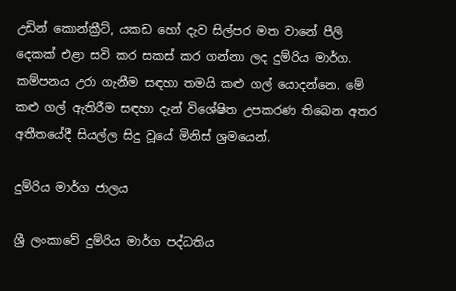උඩින් කොන්ක්‍රීට්, යකඩ හෝ දැව සිල්පර මත වානේ පීලි දෙකක් එළා සවි කර සකස් කර ගන්නා ලද දුම්රිය මාර්ග. කම්පනය උරා ගැනීම සඳහා තමයි කළු ගල් යොදන්නෙ. මේ කළු ගල් ඇතිරීම සඳහා දැන් විශේෂිත උපකරණ තිබෙන අතර අතීතයේදී සියල්ල සිදු වූයේ මිනිස් ශ්‍රමයෙන්.

දුම්රිය මාර්ග ජාලය

ශ්‍රී ලංකාවේ දුම්රිය මාර්ග පද්ධතිය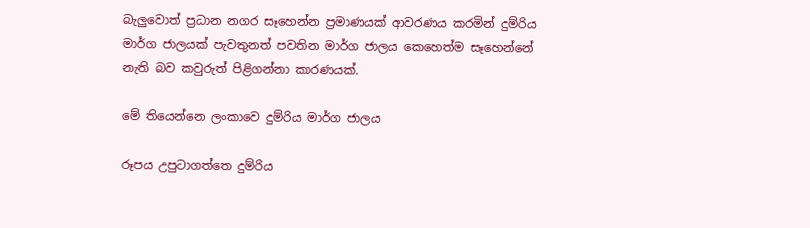බැලුවොත් ප්‍රධාන නගර සෑහෙන්න ප්‍රමාණයක් ආවරණය කරමින් දුම්රිය මාර්ග ජාලයක් පැවතුනත් පවතින මාර්ග ජාලය කෙහෙත්ම සෑහෙන්නේ නැති බව කවුරුත් පිළිගන්නා කාරණයක්.

මේ තියෙන්නෙ ලංකාවෙ දුම්රිය මාර්ග ජාලය

රූපය උපුටාගත්තෙ දුම්රිය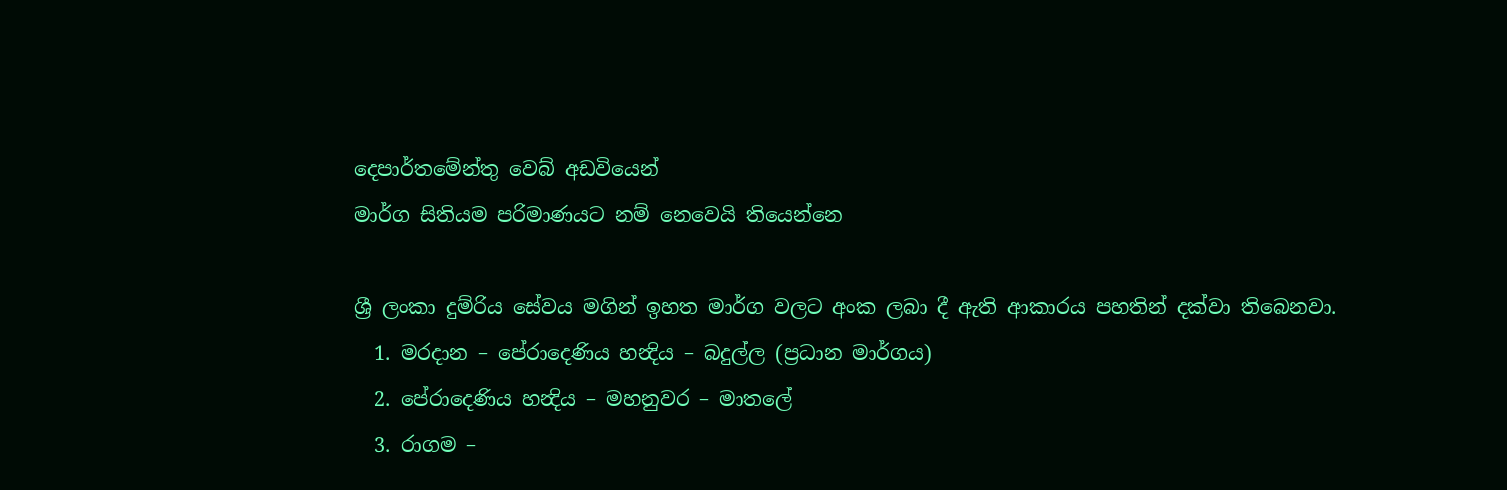දෙපාර්තමේන්තු වෙබ් අඩවියෙන්
මාර්ග සිතියම පරිමාණයට නම් නෙවෙයි තියෙන්නෙ

ශ්‍රී ලංකා දුම්රිය සේවය මගින් ඉහත මාර්ග වලට අංක ලබා දී ඇති ආකාරය පහතින් දක්වා තිබෙනවා.
  1. මරදාන – පේරාදෙණිය හන්‍දිය – බදුල්ල (ප්‍රධාන මාර්ගය)
  2. පේරාදෙණිය හන්‍දිය – මහනුවර – මාතලේ
  3. රාගම –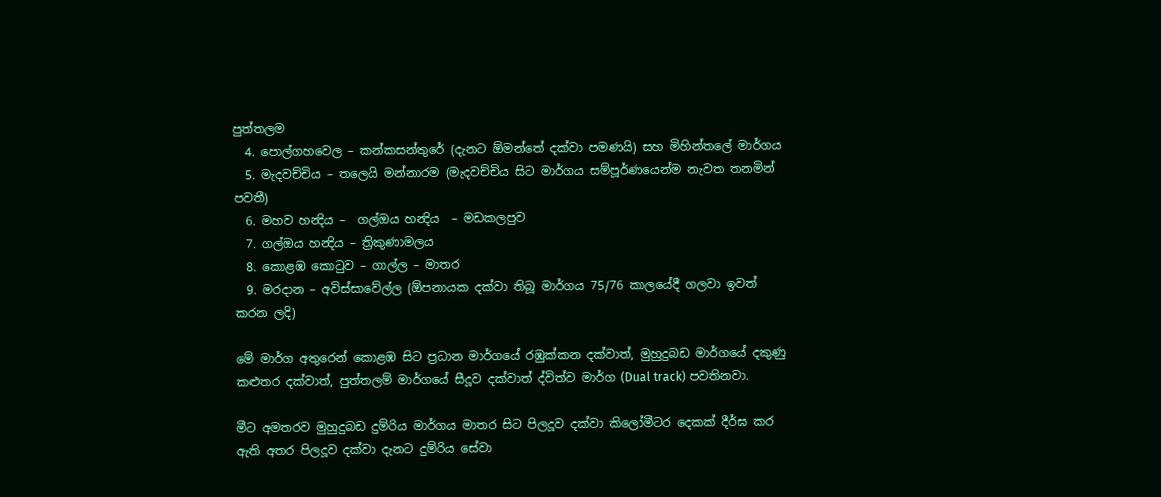පුත්තලම
  4. පොල්ගහවෙල – කන්කසන්තුරේ (දැනට ඕමන්තේ දක්වා පමණයි) සහ මිහින්තලේ මාර්ගය
  5. මැදවච්චිය – තලෙයි මන්නාරම (මැදවච්චිය සිට මාර්ගය සම්පූර්ණයෙන්ම නැවත තනමින් පවතී)
  6. මහව‍ හන්‍දිය –  ගල්ඔය හන්‍දිය  – මඩකලපුව
  7. ගල්ඔය හන්‍දිය – ත්‍රිකුණාමලය
  8. කොළඹ කොටුව – ගාල්ල – මාතර
  9. මරදාන – අවිස්සාවේල්ල (ඕපනායක දක්වා තිබූ මාර්ගය 75/76 කාලයේදී ගලවා ඉවත් කරන ලදි)

මේ මාර්ග අතුරෙන් කොළඹ සිට ප්‍රධාන මාර්ගයේ රඹුක්කන දක්වාත්, මුහුදුබඩ මාර්ගයේ දකුණු කළුතර දක්වාත්, පුත්තලම් මාර්ගයේ සීදූව දක්වාත් ද්විත්ව මාර්ග (Dual track) පවතිනවා.

මීට අමතරව මුහුදුබඩ දුම්රිය මාර්ගය මාතර සිට පිලදූව දක්වා කිලෝමීටර දෙකක් දීර්ඝ කර ඇති අතර පිලදූව දක්වා දැනට දුම්රිය සේවා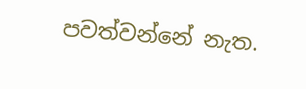පවත්වන්නේ නැත.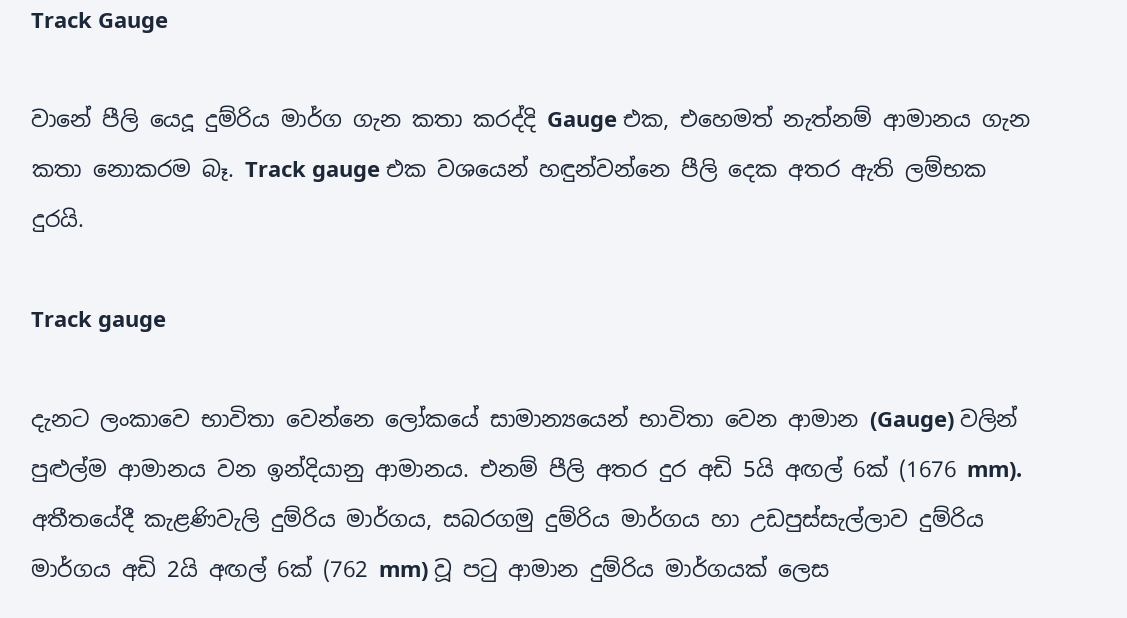Track Gauge

වානේ පීලි යෙදූ දුම්රිය මාර්ග ගැන කතා කරද්දි Gauge එක, එහෙමත් නැත්නම් ආමානය ගැන කතා නොකරම බෑ. Track gauge එක වශයෙන් හඳුන්වන්නෙ පීලි දෙක අතර ඇති ලම්භක දුරයි.

Track gauge

දැනට ලංකාවෙ භාවිතා වෙන්නෙ ලෝකයේ සාමාන්‍යයෙන් භාවිතා වෙන ආමාන (Gauge) වලින් පුළුල්ම ආමානය වන ඉන්දියානු ආමානය. එනම් පීලි අතර දුර අඩි 5යි අඟල් 6ක් (1676 mm). අතීතයේදී කැළණිවැලි දුම්රිය මාර්ගය, සබරගමු දුම්රිය මාර්ගය හා උඩපුස්සැල්ලාව දුම්රිය මාර්ගය අඩි 2යි අඟල් 6ක් (762 mm) වූ පටු ආමාන දුම්රිය මාර්ගයක් ලෙස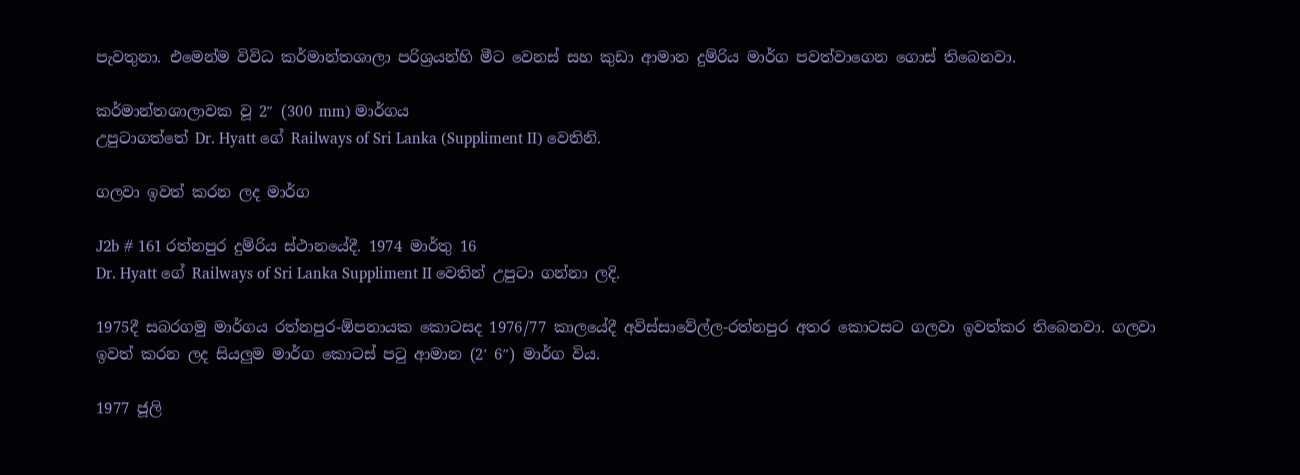පැවතුනා. එමෙන්ම විවිධ කර්මාන්තශාලා පරිශ්‍රයන්හි මීට වෙනස් සහ කුඩා ආමාන දුම්රිය මාර්ග පවත්වාගෙන ගොස් තිබෙනවා.

කර්මාන්තශාලාවක වූ 2″ (300 mm) මාර්ගය
උපුටාගත්තේ Dr. Hyatt ගේ Railways of Sri Lanka (Suppliment II) වෙතිනි.

ගලවා ඉවත් කරන ලද මාර්ග

J2b # 161 රත්නපුර දුම්රිය ස්ථානයේදී. 1974 මාර්තු 16
Dr. Hyatt ගේ Railways of Sri Lanka Suppliment II වෙතින් උපුටා ගන්නා ලදි.

1975දී සබරගමු මාර්ගය රත්නපුර-ඕපනායක කොටසද 1976/77 කාලයේදී අවිස්සාවේල්ල-රත්නපුර අතර කොටසට ගලවා ඉවත්කර තිබෙනවා. ගලවා ඉවත් කරන ලද සියලුම මාර්ග කොටස් පටු ආමාන (2′ 6″) මාර්ග විය.

1977 ජූලි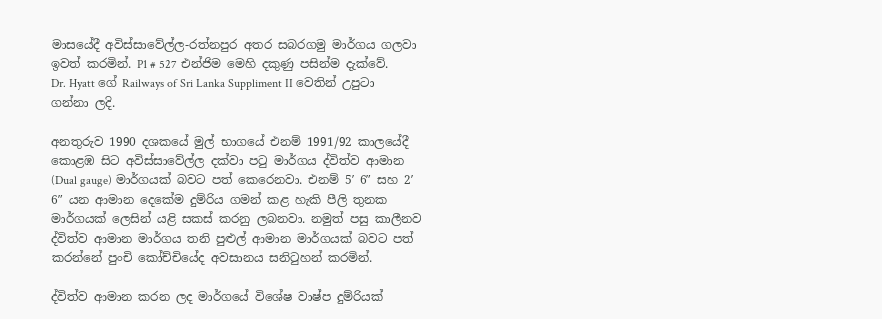මාසයේදී අවිස්සාවේල්ල-රත්නපුර අතර සබරගමු මාර්ගය ගලවා ඉවත් කරමින්. P1 # 527 එන්ජිම මෙහි දකුණු පසින්ම දැක්වේ.
Dr. Hyatt ගේ Railways of Sri Lanka Suppliment II වෙතින් උපුටා ගන්නා ලදි.

අනතුරුව 1990 දශකයේ මුල් භාගයේ එනම් 1991/92 කාලයේදී කොළඹ සිට අවිස්සාවේල්ල දක්වා පටු මාර්ගය ද්විත්ව ආමාන (Dual gauge) මාර්ගයක් බවට පත් කෙරෙනවා. එනම් 5′ 6″ සහ 2′ 6″ යන ආමාන දෙකේම දුම්රිය ගමන් කළ හැකි පීලි තුනක මාර්ගයක් ලෙසින් යළි සකස් කරනු ලබනවා. නමුත් පසු කාලීනව ද්විත්ව ආමාන මාර්ගය තනි පුළුල් ආමාන මාර්ගයක් බවට පත් කරන්නේ පුංචි කෝච්චියේද අවසානය සනිටුහන් කරමින්.

ද්විත්ව ආමාන කරන ලද මාර්ගයේ විශේෂ වාෂ්ප දුම්රියක්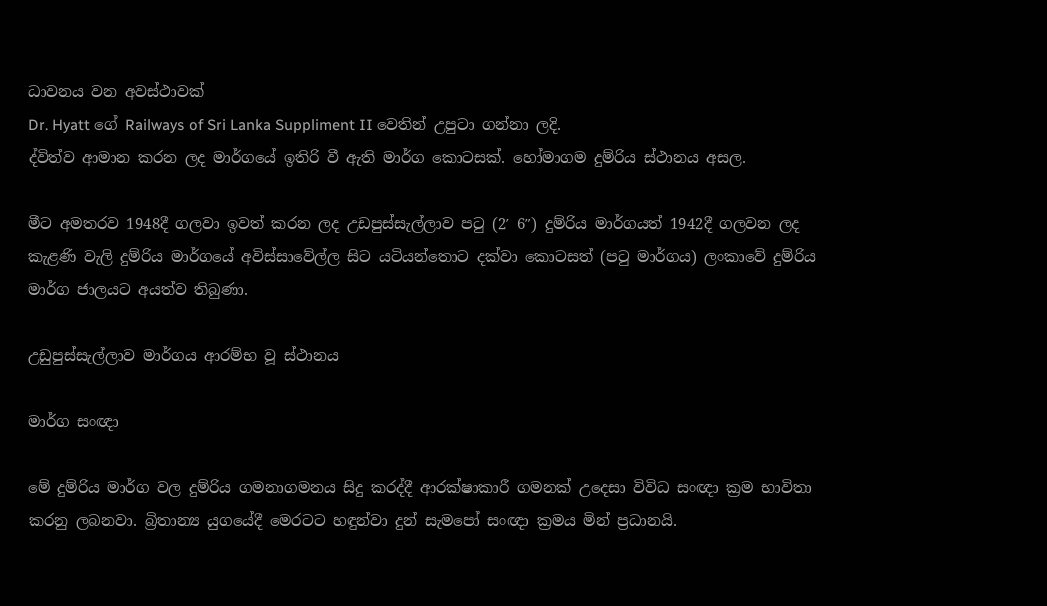ධාවනය වන අවස්ථාවක්
Dr. Hyatt ගේ Railways of Sri Lanka Suppliment II වෙතින් උපුටා ගන්නා ලදි.
ද්විත්ව ආමාන කරන ලද මාර්ගයේ ඉතිරි වී ඇති මාර්ග කොටසක්. හෝමාගම දුම්රිය ස්ථානය අසල.

මීට අමතරව 1948දී ගලවා ඉවත් කරන ලද උඩපුස්සැල්ලාව පටු (2′ 6″) දුම්රිය මාර්ගයත් 1942දී ගලවන ලද කැළණි වැලි දුම්රිය මාර්ගයේ අවිස්සාවේල්ල සිට යටියන්තොට දක්වා කොටසත් (පටු මාර්ගය) ලංකාවේ දුම්රිය මාර්ග ජාලයට අයත්ව තිබුණා.

උඩුපුස්සැල්ලාව මාර්ගය ආරම්භ වූ ස්ථානය

මාර්ග සංඥා

මේ දුම්රිය මාර්ග වල දුම්රිය ගමනාගමනය සිදු කරද්දී ආරක්ෂාකාරී ගමනක් උදෙසා විවිධ සංඥා ක්‍රම භාවිතා කරනු ලබනවා. බ්‍රිතාන්‍ය යුගයේදී මෙරටට හඳුන්වා දුන් සැමපෝ සංඥා ක්‍රමය මින් ප්‍රධානයි.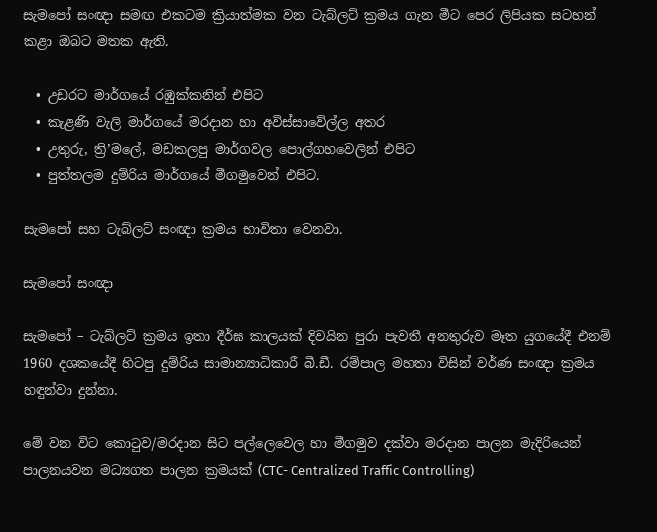සැමපෝ සංඥා සමඟ එකටම ක්‍රියාත්මක වන ටැබ්ලට් ක්‍රමය ගැන මීට පෙර ලිපියක සටහන් කළා ඔබට මතක ඇති.

  • උඩරට මාර්ගයේ රඹුක්කනින් එපිට
  • කැළණි වැලි මාර්ගයේ මරදාන හා අවිස්සාවේල්ල අතර
  • උතුරු, ත්‍රි’මලේ, මඩකලපු මාර්ගවල පොල්ගහවෙලින් එපිට
  • පුත්තලම දුම්රිය මාර්ගයේ මීගමුවෙන් එපිට.

සැමපෝ සහ ටැබ්ලට් සංඥා ක්‍රමය භාවිතා වෙනවා.

සැමපෝ සංඥා

සැමපෝ – ටැබ්ලට් ක්‍රමය ඉතා දීර්ඝ කාලයක් දිවයින පුරා පැවතී අනතුරුව මෑත යුගයේදී එනම් 1960 දශකයේදී හිටපු දුම්රිය සාමාන්‍යාධිකාරී බී.ඩී. රම්පාල මහතා විසින් වර්ණ සංඥා ක්‍රමය හඳුන්වා දුන්නා.

මේ වන විට කොටුව/මරදාන සිට පල්ලෙවෙල හා මීගමුව දක්වා මරදාන පාලන මැදිරියෙන් පාලනයවන මධ්‍යගත පාලන ක්‍රමයක් (CTC- Centralized Traffic Controlling)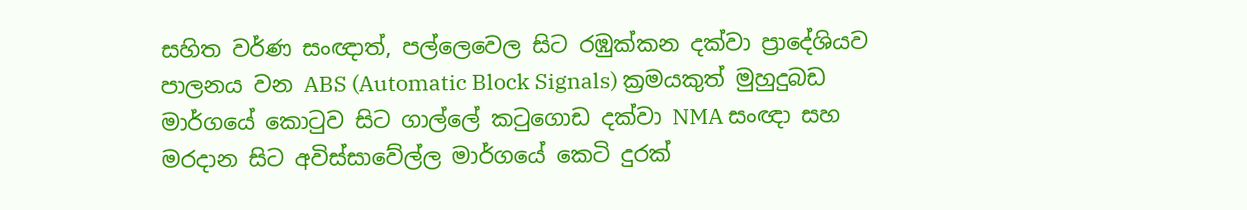සහිත වර්ණ සංඥාත්, පල්ලෙවෙල සිට රඹුක්කන දක්වා ප්‍රාදේශියව පාලනය වන ABS (Automatic Block Signals) ක්‍රමයකුත් මුහුදුබඩ මාර්ගයේ කොටුව සිට ගාල්ලේ කටුගොඩ දක්වා NMA සංඥා සහ මරදාන සිට අවිස්සාවේල්ල මාර්ගයේ කෙටි දුරක්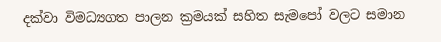දක්වා විමධ්‍යගත පාලන ක්‍රමයක් සහිත සැමපෝ වලට සමාන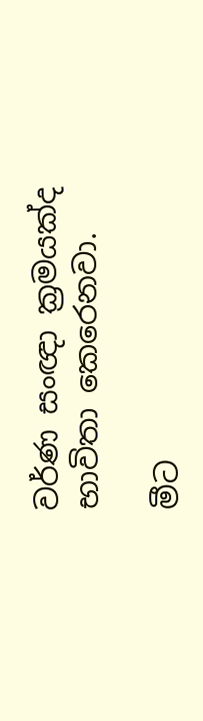වර්ණ සංඥා ක්‍රමයක්ද භාවිතා කෙරෙනවා.

මීට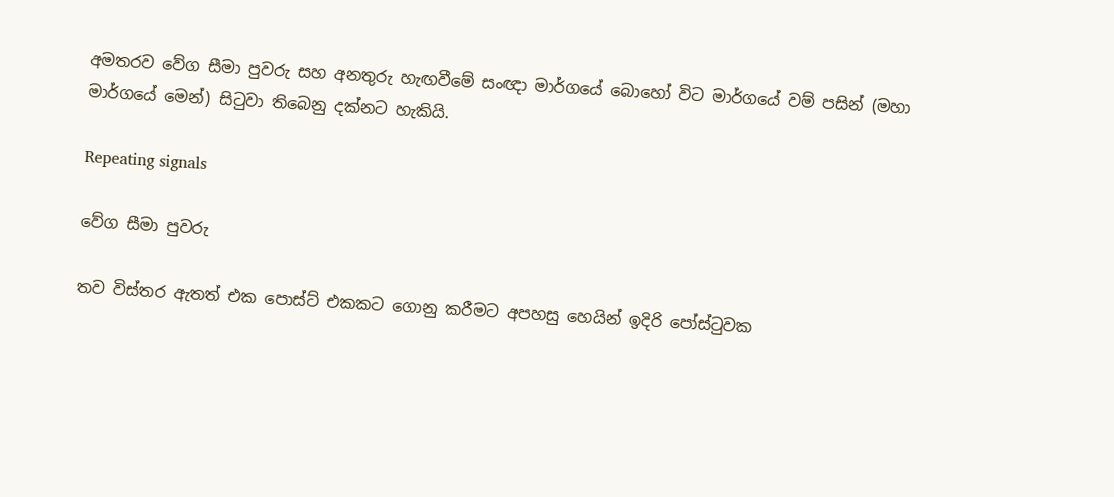අමතරව වේග සීමා පුවරු සහ අනතුරු හැඟවීමේ සංඥා මාර්ගයේ බොහෝ විට මාර්ගයේ වම් පසින් (මහා මාර්ගයේ මෙන්) සිටුවා තිබෙනු දක්නට හැකියි.

Repeating signals

වේග සීමා පුවරු

තව විස්තර ඇතත් එක පොස්ට් එකකට ගොනු කරීමට අපහසු හෙයින් ඉදිරි පෝස්ටුවක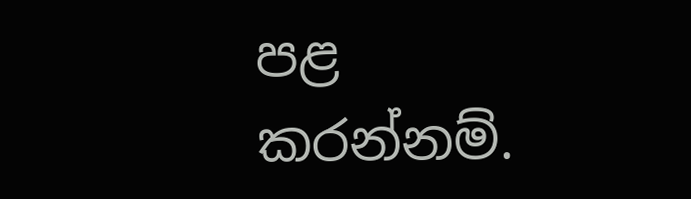පළ කරන්නම්.